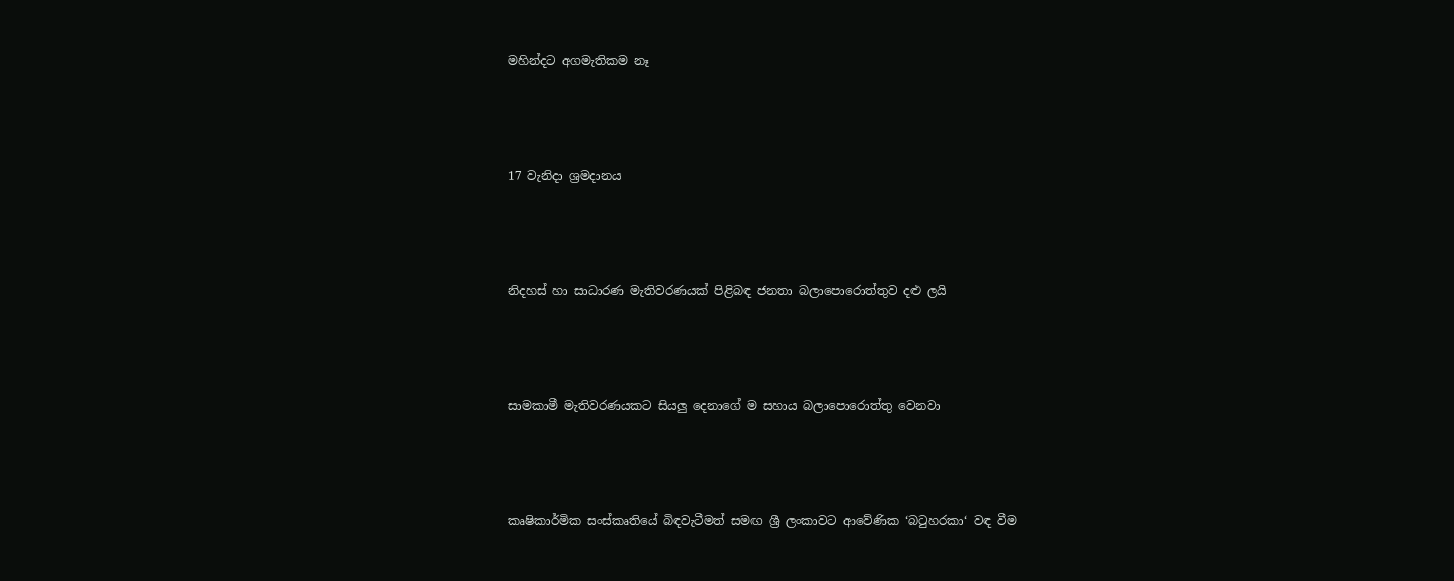මහින්දට අගමැතිකම නෑ




17 වැනිදා ශ්‍රමදානය




නිදහස් හා සාධාරණ මැතිවරණයක් පිළිබඳ ජනතා බලාපොරොත්තුව දළු ලයි




සාමකාමී මැතිවරණයකට සියලු දෙනාගේ ම සහාය බලාපොරොත්තු වෙනවා




කෘෂිකාර්මික සංස්කෘතියේ බිඳවැටීමත් සමඟ ශ්‍රී ලංකාවට ආවේණික ‘බටුහරකා‘ වඳ වීම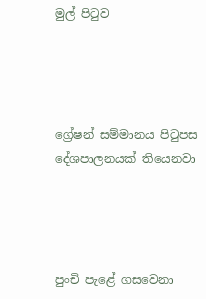මුල් පිටුව




ග්‍රේෂන් සම්මානය පිටුපස දේශපාලනයක් තියෙනවා




පුංචි පැළේ ගසවෙනා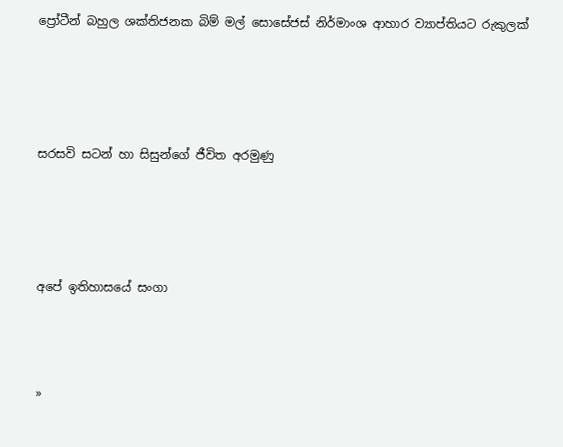ප්‍රෝටීන් බහුල ශක්තිජනක බිම් මල් සොසේජස් නිර්මාංශ ආහාර ව්‍යාප්තියට රුකුලක්




සරසවි සටන් හා සිසුන්ගේ ජීවිත අරමුණු




අපේ ඉතිහාසයේ සංගා



»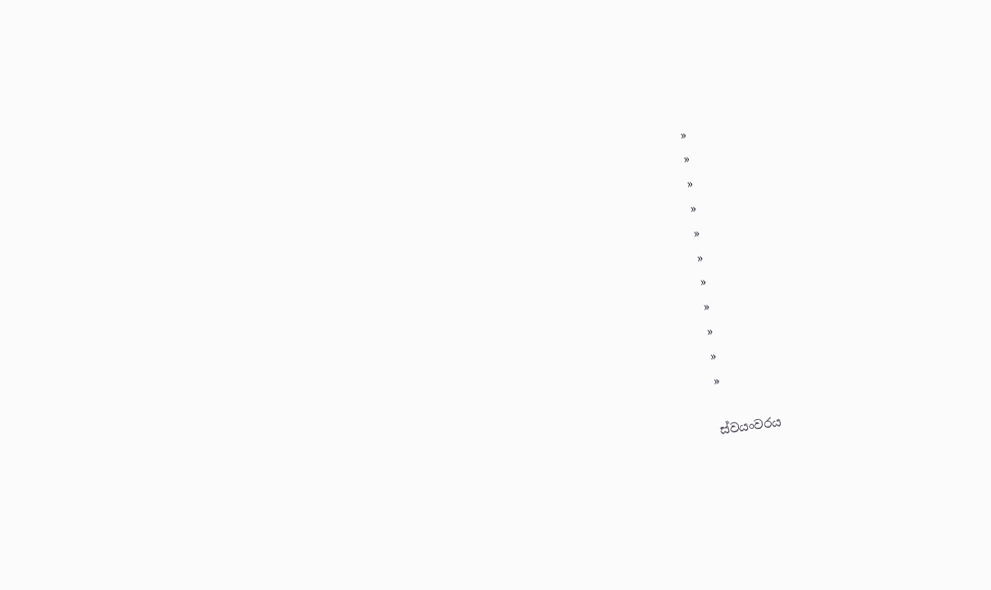»
»
»
»
»
»
»
»
»
»
»

ස්වයංවරය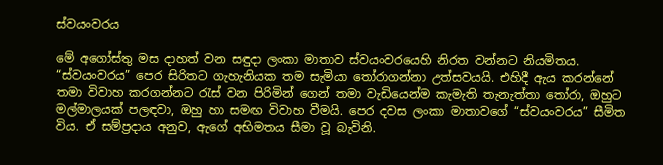ස්වයංවරය

මේ අගෝස්තු මස දාහත් වන සඳුදා ලංකා මාතාව ස්වයංවරයෙහි නිරත වන්නට නියමිතය. “ස්වයංවරය” පෙර සිරිතට ගැහැනියක තම සැමියා තෝරාගන්නා උත්සවයයි. එහිදී ඇය කරන්නේ තමා විවාහ කරගන්නට රැස් වන පිරිමින් ගෙන් තමා වැඩියෙන්ම කැමැති තැනැත්තා තෝරා, ඔහුට මල්මාලයක් පලඳවා, ඔහු හා සමඟ විවාහ වීමයි. පෙර දවස ලංකා මාතාවගේ “ස්වයංවරය” සීමිත විය. ඒ සම්ප්‍රදාය අනුව, ඇගේ අභිමතය සීමා වූ බැවිනි.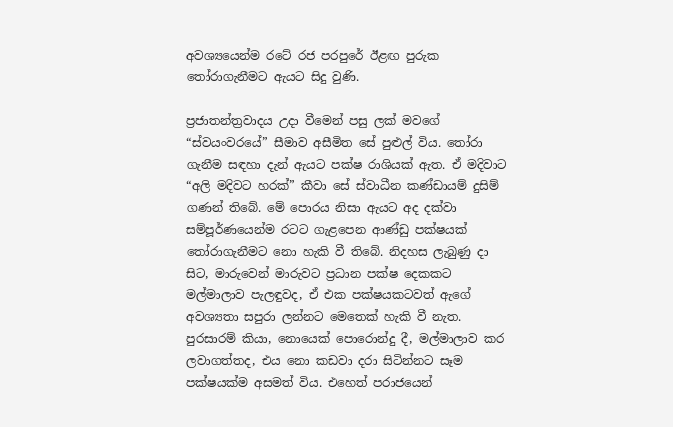අවශ්‍යයෙන්ම රටේ රජ පරපුරේ ඊළඟ පුරුක තෝරාගැනීමට ඇයට සිදු වුණි.

ප්‍රජාතන්ත්‍රවාදය උදා වීමෙන් පසු ලක් මවගේ “ස්වයංවරයේ” සීමාව අසීමිත සේ පුළුල් විය. තෝරා ගැනීම සඳහා දැන් ඇයට පක්ෂ රාශියක් ඇත. ඒ මදිවාට “අලි මදිවට හරක්” කීවා සේ ස්වාධීන කණ්ඩායම් දුසිම් ගණන් තිබේ. මේ පොරය නිසා ඇයට අද දක්වා සම්පූර්ණයෙන්ම රටට ගැළපෙන ආණ්ඩු පක්ෂයක් තෝරාගැනීමට නො හැකි වී තිබේ. නිදහස ලැබුණු දා සිට, මාරුවෙන් මාරුවට ප්‍රධාන පක්ෂ දෙකකට මල්මාලාව පැලඳුවද, ඒ එක පක්ෂයකටවත් ඇගේ අවශ්‍යතා සපුරා ලන්නට මෙතෙක් හැකි වී නැත. පුරසාරම් කියා, නොයෙක් පොරොන්දු දී, මල්මාලාව කර ලවාගත්තද, එය නො කඩවා දරා සිටින්නට සෑම පක්ෂයක්ම අසමත් විය. එහෙත් පරාජයෙන්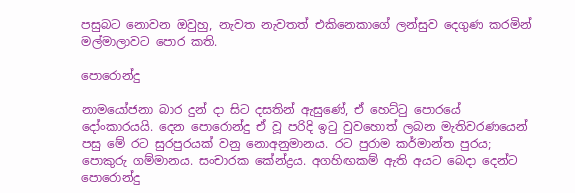පසුබට නොවන ඔවුහු, නැවත නැවතත් එකිනෙකාගේ ලන්සුව දෙගුණ කරමින් මල්මාලාවට පොර කති.

පොරොන්දු

නාමයෝජනා බාර දුන් දා සිට දසතින් ඇසුණේ, ඒ හෙට්ටු පොරයේ දෝංකාරයයි. දෙන පොරොන්දු ඒ වූ පරිදි ඉටු වුවහොත් ලබන මැතිවරණයෙන් පසු මේ රට සුරපුරයක් වනු නොඅනුමානය. රට පුරාම කර්මාන්ත පුරය; පොකුරු ගම්මානය. සංචාරක කේන්ද්‍රය. අගහිඟකම් ඇති අයට බෙදා දෙන්ට පොරොන්දු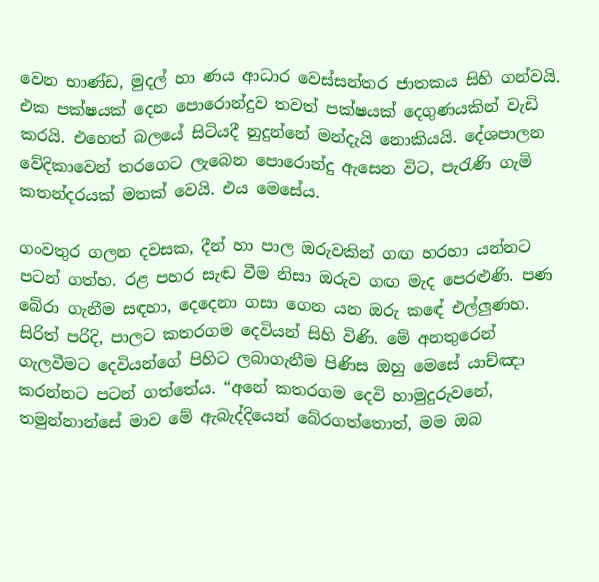වෙන භාණ්ඩ, මුදල් හා ණය ආධාර වෙස්සන්තර ජාතකය සිහි ගන්වයි. එක පක්ෂයක් දෙන පොරොන්දුව තවත් පක්ෂයක් දෙගුණයකින් වැඩි කරයි. එහෙත් බලයේ සිටියදී නුදුන්නේ මන්දැයි නොකියයි. දේශපාලන වේදිකාවෙන් තරගෙට ලැබෙන පොරොන්දු ඇසෙන විට, පැරැණි ගැමි කතන්දරයක් මතක් වෙයි. එය මෙසේය.

ගංවතුර ගලන දවසක, දීන් හා පාල ඔරුවකින් ගඟ හරහා යන්නට පටන් ගත්හ. රළ පහර සැඬ වීම නිසා ඔරුව ගඟ මැද පෙරළුණි. පණ බේරා ගැනීම සඳහා, දෙදෙනා ගසා ගෙන යන ඔරු ක‍ඳේ එල්ලුණහ. සිරිත් පරිදි, පාලට කතරගම දෙවියන් සිහි විණි. මේ අනතුරෙන් ගැලවීමට දෙවියන්ගේ පිහිට ලබාගැනීම පිණිස ඔහු මෙසේ යාච්ඤා කරන්නට පටන් ගත්තේය. “අනේ කතරගම දෙවි හාමුදුරුවනේ, තමුන්නාන්සේ මාව මේ ඇබැද්දියෙන් බේරගත්තොත්, මම ඔබ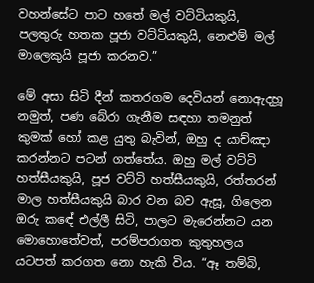වහන්සේට පාට හතේ මල් වට්ටියකුයි, පලතුරු හතක පූජා වට්ටියකුයි, නෙළුම් ම‍ල් මාලෙකුයි පූජා කරනව.”

මේ අසා සිටි දීන් කතරගම දෙවියන් නොඇදහූ නමුත්, පණ බේරා ගැනීම සඳහා තමනුත් කුමක් හෝ කළ යුතු බැවින්, ඔහු ද යාච්ඤා කරන්නට පටන් ගත්තේය. ඔහු මල් වට්ටි හත්සීයකුයි, පූජ වට්ටි හත්සීයකුයි, රත්තරන් මාල හත්සීයකුයි බාර වන බව ඇසූ, ගිලෙන ඔරු ක‍ඳේ එල්ලී සිටි, පාලට මැරෙන්නට යන මොහොතේවත්, පරම්පරාගත කුතුහලය යටපත් කරගත නො හැකි විය. “ඈ තම්බි,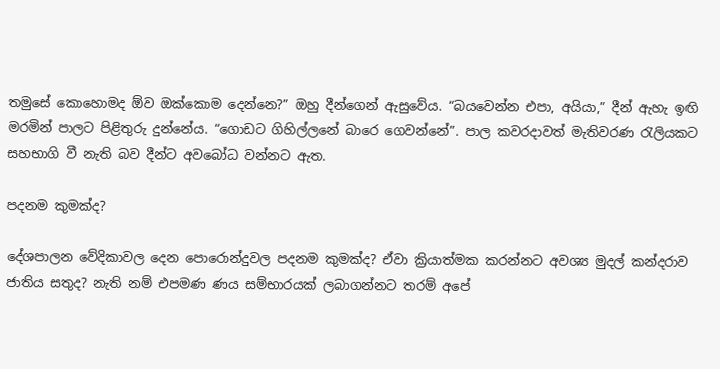තමුසේ කොහොමද ඕව ඔක්කොම දෙන්නෙ?” ඔහු දීන්ගෙන් ඇසුවේය. “බයවෙන්න එපා, අයියා,” දීන් ඇහැ ඉඟි මරමින් පාලට පිළිතුරු දුන්නේය. “ගොඩට ගිහිල්‍ලනේ බාරෙ ගෙවන්නේ”. පාල කවරදාවත් මැතිවරණ රැලියකට සහභාගි වී නැති බව දීන්ට අවබෝධ වන්නට ඇත.

පදනම කුමක්ද?

දේශපාලන වේදිකාවල දෙන පොරොන්දුවල පදනම කුමක්ද? ඒවා ක්‍රියාත්මක කරන්නට අවශ්‍ය මුදල් කන්දරාව ජාතිය සතුද? නැති නම් එපමණ ණය සම්භාරයක් ලබාගන්නට තරම් අපේ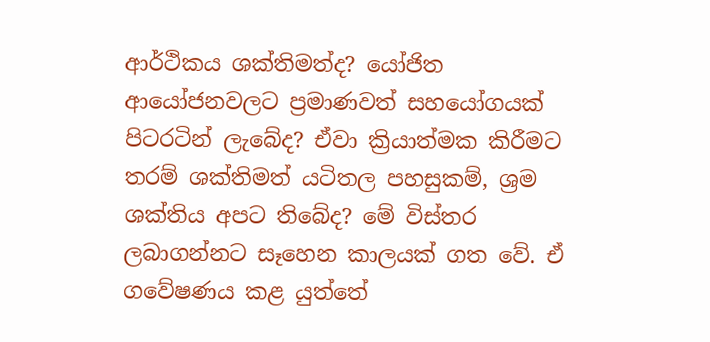ආර්ථිකය ශක්තිමත්ද? යෝජිත ආයෝජනවලට ප්‍රමාණවත් සහයෝගයක් පිටරටින් ලැබේද? ඒවා ක්‍රියාත්මක කිරීමට තරම් ශක්තිමත් යටිතල පහසුකම්, ශ්‍රම ශක්තිය අපට තිබේද? මේ විස්තර ලබාගන්නට සෑහෙන කාලයක් ගත වේ. ඒ ගවේෂණය කළ යුත්තේ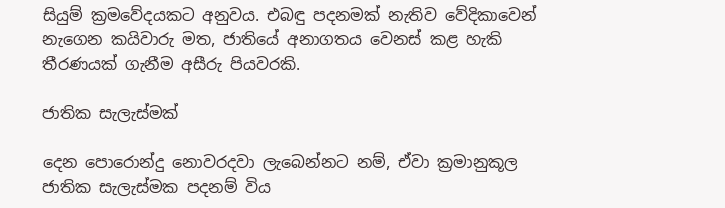සියුම් ක්‍රමවේදයකට අනුවය. එබඳු පදනමක් නැතිව වේදිකාවෙන් නැගෙන කයිවාරු මත, ජාතියේ අනාගතය වෙනස් කළ හැකි තීරණයක් ගැනීම අසීරු පියවරකි.

ජාතික සැලැස්මක්

දෙන පොරොන්දු නොවරදවා ලැබෙන්නට නම්, ඒවා ක්‍රමානුකූල ජාතික සැලැස්මක පදනම් විය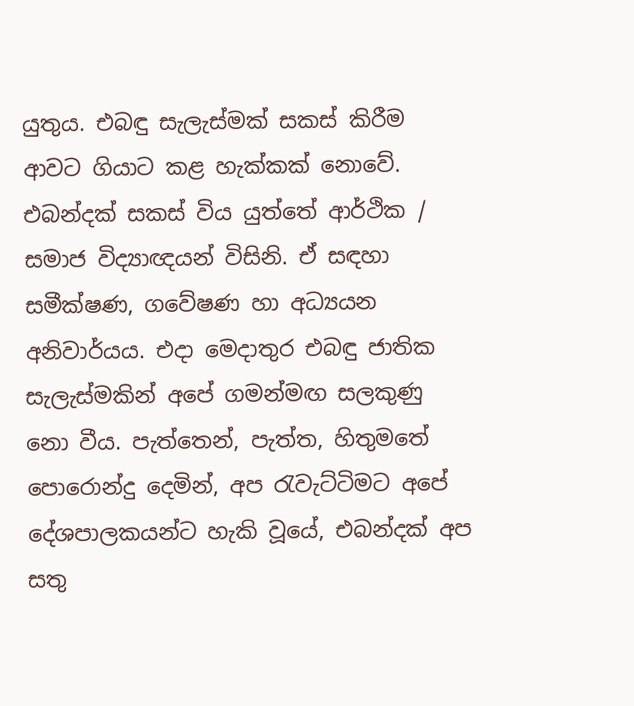යුතුය. එබඳු සැලැස්මක් සකස් කිරීම ආවට ගියාට කළ හැක්කක් නොවේ. එබන්දක් සකස් විය යුත්තේ ආර්ථික / සමාජ විද්‍යාඥයන් විසිනි. ඒ සඳහා සමීක්ෂණ, ගවේෂණ හා අධ්‍යයන අනිවාර්යය. එදා මෙදාතුර එබඳු ජාතික සැලැස්මකින් අපේ ගමන්මඟ සලකුණු නො වීය. පැත්තෙන්, පැත්ත, හිතුමතේ පොරොන්දු දෙමින්, අප රැවැට්ටිමට අපේ දේශපාලකයන්ට හැකි වූයේ, එබන්දක් අප සතු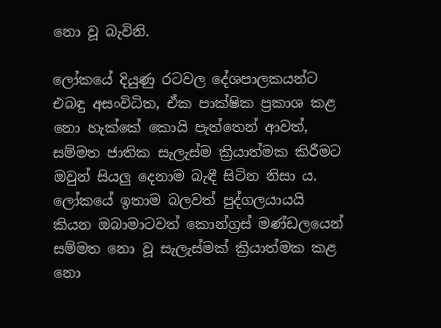නො වූ බැවිනි.

ලෝකයේ දියුණු රටවල දේශපාලකයන්ට එබඳු අසංවිධිත, ඒක පාක්ෂික ප්‍රකාශ කළ නො හැක්කේ කොයි පැත්තෙන් ආවත්, සම්මත ජාතික සැලැස්ම ක්‍රියාත්මක කිරීමට ඔවුන් සියලු දෙනාම බැඳී සිටින නිසා ය. ලෝකයේ ඉතාම බලවත් පුද්ගලයායයි කියන ඔබාමාටවත් කොන්ග්‍රස් මණ්ඩලයෙන් සම්මත නො වූ සැලැස්මක් ක්‍රියාත්මක කළ නො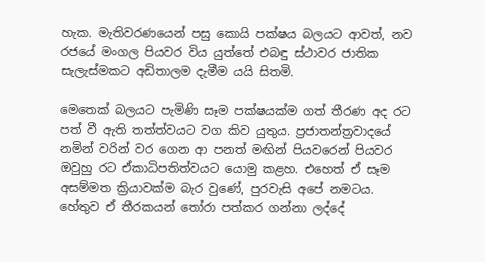හැක. මැතිවරණයෙන් පසු කොයි පක්ෂය බලයට ආවත්, නව රජයේ මංගල පියවර විය යුත්තේ එබඳු ස්ථාවර ජාතික සැලැස්මකට අඩිතාලම දැමීම යයි සිතමි.

මෙතෙක් බලයට පැමිණි සෑම පක්ෂයක්ම ගත් තීරණ අද රට පත් වී ඇති තත්ත්වයට වග කිව යුතුය. ප්‍රජාතන්ත්‍රවාදයේ නමින් වරින් වර ගෙන ආ පනත් මඟින් පියවරෙන් පියවර ඔවුහු රට ඒකාධිපතිත්වයට යොමු කළහ. එහෙත් ඒ සෑම අසම්මත ක්‍රියාවක්ම බැර වුණේ, පුරවැසි අපේ නමටය. හේතුව ඒ තීරකයන් තෝරා පත්කර ගන්නා ලද්දේ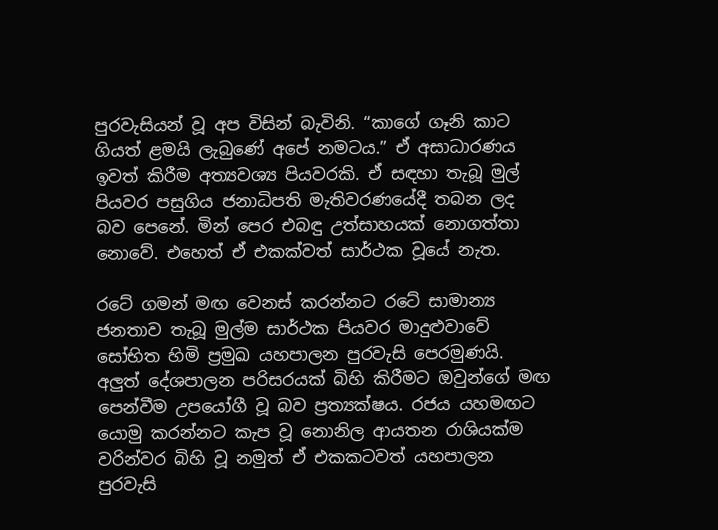පුරවැසියන් වූ අප විසින් බැවිනි. “කාගේ ගෑනි කාට ගියත් ළමයි ලැබුණේ අපේ නමටය.” ඒ අසාධාරණය ඉවත් කිරීම අත්‍යවශ්‍ය පියවරකි. ඒ සඳහා තැබූ මුල් පියවර පසුගිය ජනාධිපති මැතිවරණයේදී තබන ලද බව පෙනේ. මින් පෙර එබඳු උත්සාහයක් නොගත්තා නොවේ. එහෙත් ඒ එකක්වත් සාර්ථක වූයේ නැත.

රටේ ගමන් මඟ වෙනස් කරන්නට රටේ සාමාන්‍ය ජනතාව තැබූ මුල්ම සාර්ථක පියවර මාදුළුවාවේ සෝභිත හිමි ප්‍රමුඛ යහපාලන පුරවැසි පෙරමුණයි. අලුත් දේශපාලන පරිසරයක් බිහි කිරීමට ඔවුන්ගේ මඟ පෙන්වීම උපයෝගී වූ බව ප්‍රත්‍යක්ෂය. රජය යහමඟට යොමු කරන්නට කැප වූ නොනිල ආයතන රාශියක්ම වරින්වර බිහි වූ නමුත් ඒ එකකටවත් යහපාලන පුරවැසි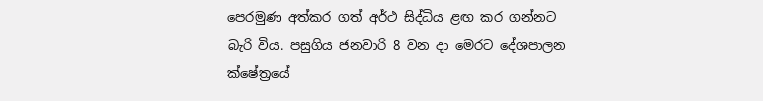පෙරමුණ අත්කර ගත් අර්ථ සිද්ධිය ළඟ කර ගන්නට බැරි විය. පසුගිය ජනවාරි 8 වන දා මෙරට දේශපාලන ක්ෂේත්‍රයේ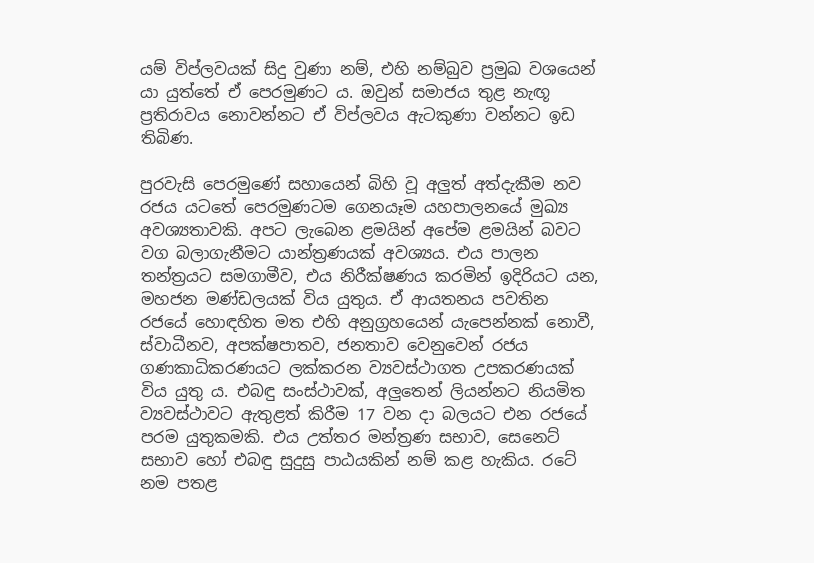යම් විප්ලවයක් සිදු වුණා නම්, එහි නම්බුව ප්‍රමුඛ වශයෙන් යා යුත්තේ ඒ පෙරමුණට ය. ඔවුන් සමාජය තුළ නැඟූ ප්‍රතිරාවය නොවන්නට ඒ විප්ලවය ඇටකුණා වන්නට ඉඩ තිබිණ.

පුරවැසි පෙරමුණේ සහායෙන් බිහි වූ අලුත් අත්දැකීම නව රජය යටතේ පෙරමුණටම ගෙනයෑම යහපාලනයේ මුඛ්‍ය අවශ්‍යතාවකි. අපට ලැබෙන ළමයින් අපේම ළමයින් බවට වග බලාගැනීමට යාන්ත්‍රණයක් අවශ්‍යය. එය පාලන තන්ත්‍රයට ‍සමගාමීව, එය නිරීක්ෂණය කරමින් ඉදිරියට යන, මහජන මණ්ඩලයක් විය යුතුය. ඒ ආයතනය පවතින රජයේ හොඳහිත මත එහි අනුග්‍රහයෙන් යැපෙන්නක් නොවී, ස්වාධීනව, අපක්ෂපාතව, ජනතාව වෙනුවෙන් රජය ගණකාධිකරණයට ලක්කරන ව්‍යවස්ථාගත උපකරණයක් විය යුතු ය. එබඳු සංස්ථාවක්, අලුතෙන් ලියන්නට නියමිත ව්‍යවස්ථාවට ඇතුළත් කිරීම 17 වන දා බලයට එන රජයේ පරම යුතුකමකි. එය උත්තර මන්ත්‍රණ සභාව, සෙනෙට් සභාව හෝ එබඳු සුදුසු පාඨයකින් නම් කළ හැකිය. රටේ නම පතළ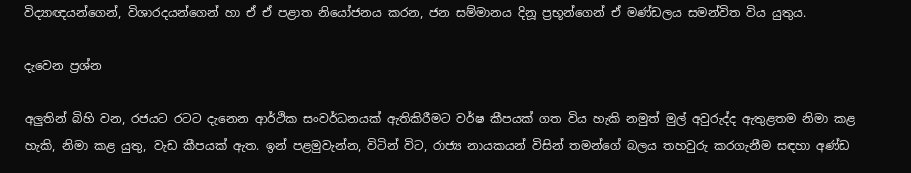විද්‍යාඥයන්ගෙන්, විශාරදයන්ගෙන් හා ඒ ඒ පළාත නියෝජනය කරන, ජන සම්මානය දිනූ ප්‍රභූන්ගෙන් ඒ මණ්ඩලය සමන්විත විය යුතුය.

දැවෙන ප්‍රශ්න

අලුතින් බිහි වන, රජයට රටට දැනෙන ආර්ථික සංවර්ධනයක් ඇතිකිරීමට වර්ෂ කීපයක් ගත විය හැකි නමුත් මුල් අවුරුද්ද ඇතුළතම නිමා කළ හැකි, නිමා කළ යුතු, වැඩ කීපයක් ඇත. ඉන් පළමුවැන්න, විටින් විට, රාජ්‍ය නායකයන් විසින් තමන්ගේ බලය තහවුරු කරගැනීම සඳහා අණ්ඩ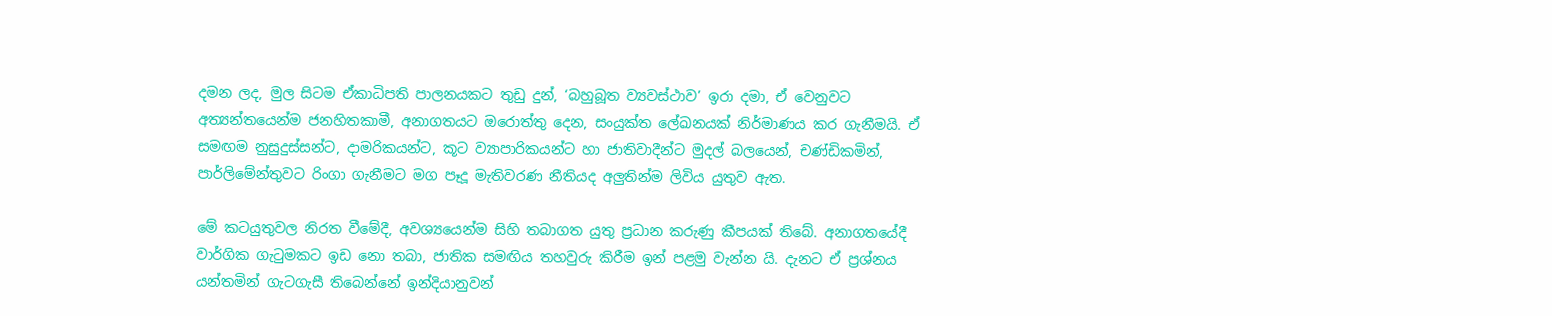දමන ලද, මුල සිටම ඒකාධිපති පාලනයකට තුඩු දුන්, ‘බහුබූත ව්‍යවස්ථාව’ ඉරා දමා, ඒ වෙනුවට අත්‍යන්තයෙන්ම ජනහිතකාමී, අනාගතයට ඔරොත්තු දෙන, සංයුක්ත ලේඛනයක් නිර්මාණය කර ගැනීමයි. ඒ සමඟම නුසුදුස්සන්ට, දාමරිකයන්ට, කූට ව්‍යාපාරිකයන්ට හා ජාතිවාදීන්ට මුදල් බලයෙන්, චණ්ඩිකමින්, පාර්ලිමේන්තුවට රිංගා ගැනීමට මග පෑදූ මැතිවරණ නීතියද අලුතින්ම ලිවිය යුතුව ඇත.

මේ කටයුතුවල නිරත වීමේදී, අවශ්‍යයෙන්ම සිහි තබාගත යුතු ප්‍රධාන කරුණු කීපයක් තිබේ. අනාගතයේදී වාර්ගික ගැටුමකට ඉඩ නො තබා, ජාතික සමඟිය තහවුරු කිරීම ඉන් පළමු වැන්න යි. දැනට ඒ ප්‍රශ්නය යන්තමින් ගැටගැසී තිබෙන්නේ ඉන්දියානුවන්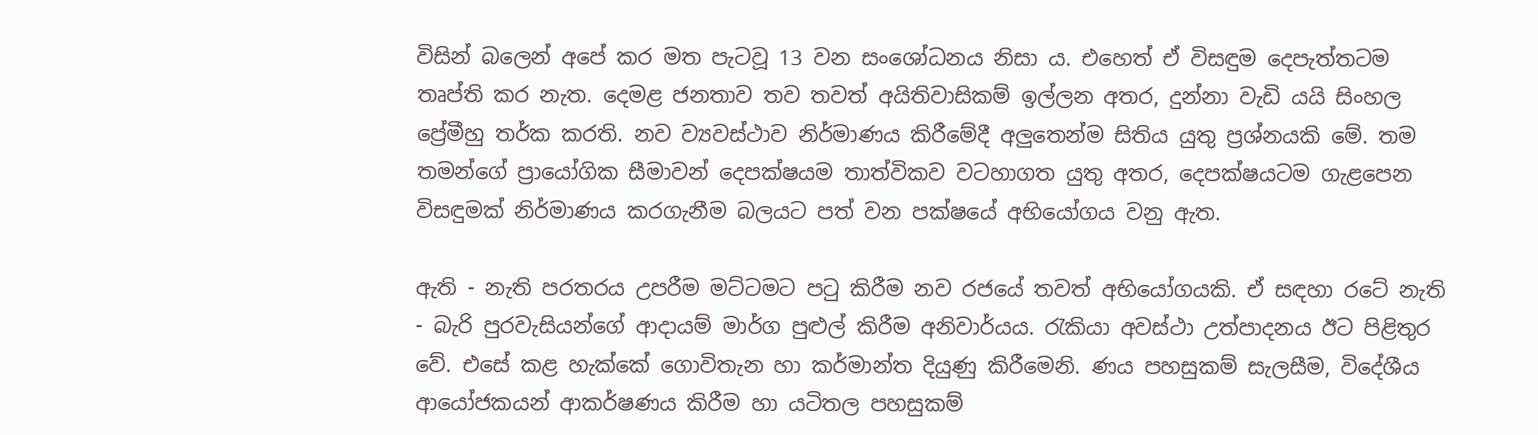විසින් බලෙන් අපේ කර මත පැටවූ 13 වන සංශෝධනය නිසා ය. එහෙත් ඒ විසඳුම දෙපැත්තටම තෘප්ති කර නැත. දෙමළ ජනතාව තව තවත් අයිතිවාසිකම් ඉල්ලන අතර, දුන්නා වැඩි යයි සිංහල ප්‍රේමීහු තර්ක කරති. නව ව්‍යවස්ථාව නිර්මාණය කිරීමේදී අලුතෙන්ම සිතිය යුතු ප්‍රශ්නයකි මේ. තම තමන්ගේ ප්‍රායෝගික සීමාවන් දෙපක්ෂයම තාත්විකව වටහාගත යුතු අතර, දෙපක්ෂයටම ගැළපෙන විසඳුමක් නිර්මාණය කරගැනීම බලයට පත් වන පක්ෂයේ අභියෝගය වනු ඇත.

ඇති - නැති පරතරය උපරීම මට්ටමට පටු කිරීම නව රජයේ තවත් අභියෝගයකි. ඒ සඳහා රටේ නැති - බැරි පුරවැසියන්ගේ ආදායම් මාර්ග පුළුල් කිරීම අනිවාර්යය. රැකියා අවස්ථා උත්පාදනය ඊට පිළිතුර වේ. එසේ කළ හැක්කේ ගොවිතැන හා කර්මාන්ත දියුණු කිරීමෙනි. ණය පහසුකම් සැලසීම, විදේශීය ආයෝජකයන් ආකර්ෂණය කිරීම හා යටිතල පහසුකම්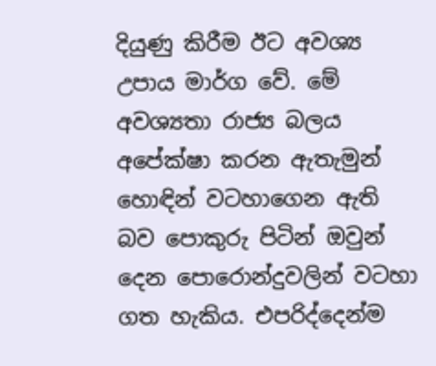දියුණු කිරීම ඊට අවශ්‍ය උපාය මාර්ග වේ. මේ අවශ්‍යතා රාජ්‍ය බලය අපේක්ෂා කරන ඇතැමුන් හොඳින් වටහාගෙන ඇති බව පොකුරු පිටින් ඔවුන් දෙන පොරොන්දුවලින් වටහා ගත හැකිය. එපරිද්දෙන්ම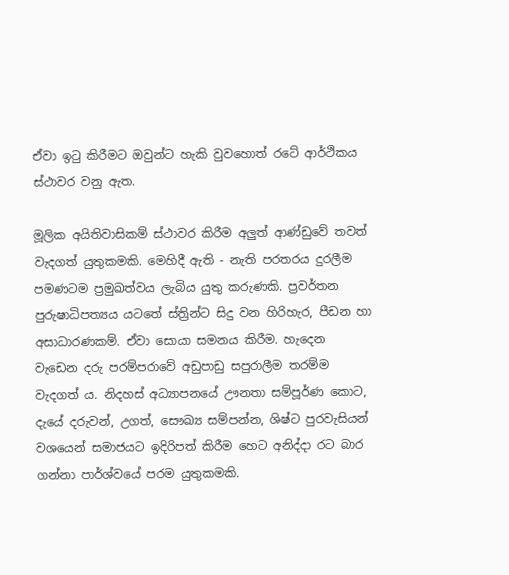ඒවා ඉටු කිරීමට ඔවුන්ට හැකි වුවහොත් රටේ ආර්ථිකය ස්ථාවර වනු ඇත.

මූලික අයිතිවාසිකම් ස්ථාවර කිරීම අලුත් ආණ්ඩුවේ තවත් වැදගත් යුතුකමකි. මෙහිදී ඇති - නැති පරතරය දුරලීම පමණටම ප්‍රමුඛත්වය ලැබිය යුතු කරුණකි. ප්‍රවර්තන පුරුෂාධිපත්‍යය යටතේ ස්ත්‍රින්ට සිදු වන හිරිහැර, පීඩන හා අසාධාරණකම්. ඒවා සොයා සමනය කිරීම. හැදෙන වැඩෙන දරු පරම්පරාවේ අඩුපාඩු සපුරාලීම තරම්ම වැදගත් ය. නිදහස් අධ්‍යාපනයේ ඌනතා සම්පූර්ණ කොට, දැයේ දරුවන්, උගත්, සෞඛ්‍ය සම්පන්න, ශිෂ්ට පුරවැසියන් වශයෙන් සමාජයට ඉදිරිපත් කිරීම හෙට අනිද්දා රට බාර ගන්නා පාර්ශ්වයේ පරම යුතුකමකි.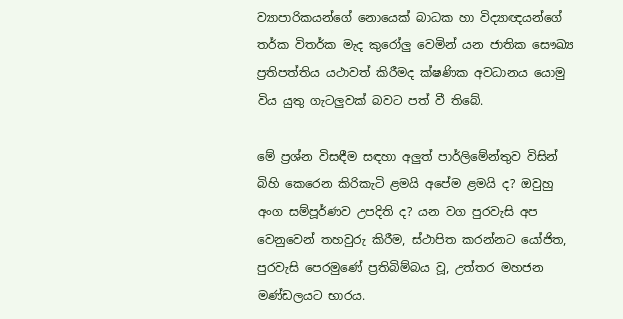ව්‍යාපාරිකයන්ගේ නොයෙක් බාධක හා විද්‍යාඥයන්ගේ තර්ක විතර්ක මැද කුරෝලු වෙමින් යන ජාතික සෞඛ්‍ය ප්‍රතිපත්තිය යථාවත් කිරීමද ක්ෂණික අවධානය යොමු විය යුතු ගැටලුවක් බවට පත් වී තිබේ.

මේ ප්‍රශ්න විසඳීම සඳහා අලුත් පාර්ලිමේන්තුව විසින් බිහි කෙරෙන කිරිකැටි ළමයි අපේම ළමයි ද? ඔවුහු අංග සම්පූර්ණව උපදිති ද? යන වග පුරවැසි අප වෙනුවෙන් තහවුරු කිරීම, ස්ථාපිත කරන්නට යෝජිත, පුරවැසි පෙරමුණේ ප්‍රතිබිම්බය වූ, උත්තර මහජන මණ්ඩලයට භාරය.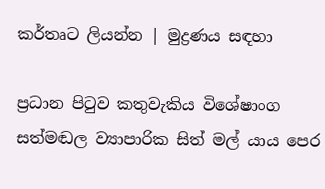කර්තෘට ලියන්න | මුද්‍රණය සඳහා

ප්‍රධාන පිටුව කතුවැකිය විශේෂාංග සත්මඬල ව්‍යාපාරික සිත් මල් යාය පෙර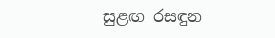සුළඟ රසඳුන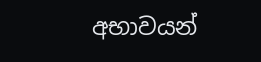අභාවයන්